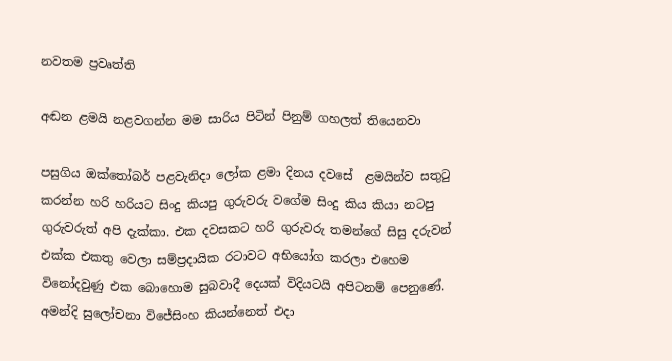නවතම ප්‍රවෘත්ති

අඬන ළමයි නළවගන්න මම සාරිය පිටින් පිනුම් ගහලත් තියෙනවා

පසුගිය ඔක්තෝබර් පළවැනිදා ලෝක ළමා දිනය දවසේ  ළමයින්ව සතුටු කරන්න හරි හරියට සිංදු කියපු ගුරුවරු වගේම සිංදු කිය කියා නටපු ගුරුවරුත් අපි දැක්කා. එක දවසකට හරි ගුරුවරු තමන්ගේ සිසු දරුවන් එක්ක එකතු වෙලා සම්ප්‍රදායික රටාවට අභියෝග කරලා එහෙම විනෝදවුණු එක බොහොම සුබවාදී දෙයක් විදියටයි අපිටනම් පෙනුණේ. අමන්දි සුලෝචනා විජේසිංහ කියන්නෙත් එදා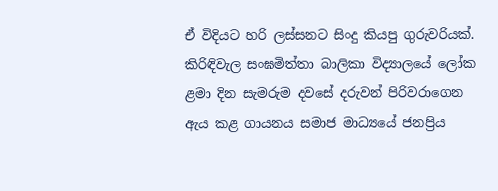ඒ විදියට හරි ලස්සනට සිංදු කියපු ගුරුවරියක්. කිරිඳිවැල සංඝමිත්තා බාලිකා විද්‍යාලයේ ලෝක ළමා දින සැමරුම දවසේ දරුවන් පිරිවරාගෙන ඇය කළ ගායනය සමාජ මාධ්‍යයේ ජනප්‍රිය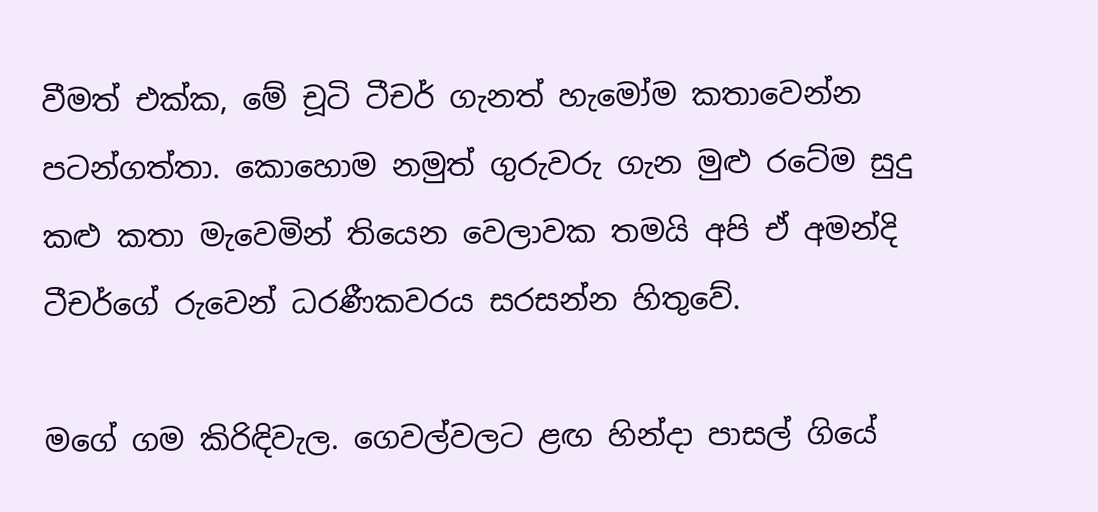වීමත් එක්ක, මේ චූටි ටීචර් ගැනත් හැමෝම කතාවෙන්න පටන්ගත්තා. කොහොම නමුත් ගුරුවරු ගැන මුළු රටේම සුදු කළු කතා මැවෙමින් තියෙන වෙලාවක තමයි අපි ඒ අමන්දි ටීචර්ගේ රුවෙන් ධරණීකවරය සරසන්න හිතුවේ.

මගේ ගම කිරිඳිවැල. ගෙවල්වලට ළඟ හින්දා පාසල් ගියේ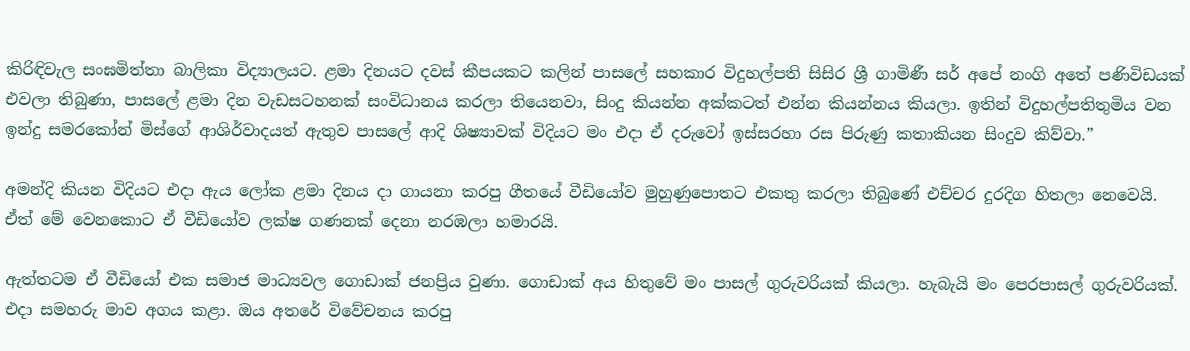කිරිඳිවැල සංඝමිත්තා බාලිකා විද්‍යාලයට. ළමා දිනයට දවස් කීපයකට කලින් පාසලේ සහකාර විදුහල්පති සිසිර ශ්‍රී ගාමිණී සර් අපේ නංගි අතේ පණිවිඩයක් එවලා තිබුණා, පාසලේ ළමා දින වැඩසටහනක් සංවිධානය කරලා තියෙනවා, සිංදු කියන්න අක්කටත් එන්න කියන්නය කියලා. ඉතින් විදුහල්පතිතුමිය වන ඉන්දු සමරකෝන් මිස්ගේ ආශිර්වාදයත් ඇතුව පාසලේ ආදි ශිෂ්‍යාවක් විදියට මං එදා ඒ දරුවෝ ඉස්සරහා රස පිරුණු කතාකියන සිංදුව කිව්වා.”

අමන්දි කියන විදියට එදා ඇය ලෝක ළමා දිනය දා ගායනා කරපු ගීතයේ වීඩියෝව මුහුණුපොතට එකතු කරලා තිබුණේ එච්චර දුරදිග හිතලා නෙවෙයි. ඒත් මේ වෙනකොට ඒ වීඩියෝව ලක්ෂ ගණනක් දෙනා නරඹලා හමාරයි.

ඇත්තටම ඒ වීඩියෝ එක සමාජ මාධ්‍යවල ගොඩාක් ජනප්‍රිය වුණා. ගොඩාක් අය හිතුවේ මං පාසල් ගුරුවරියක් කියලා. හැබැයි මං පෙරපාසල් ගුරුවරියක්. එදා සමහරු මාව අගය කළා. ඔය අතරේ විවේචනය කරපු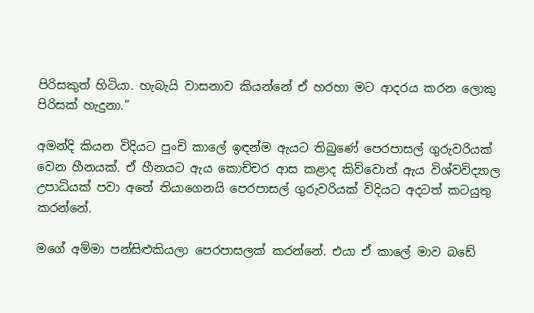පිරිසකුත් හිටියා. හැබැයි වාසනාව කියන්නේ ඒ හරහා මට ආදරය කරන ලොකු පිරිසක් හැදුනා.”

අමන්දි කියන විදියට පුංචි කාලේ ඉඳන්ම ඇයට තිබුණේ පෙරපාසල් ගුරුවරියක් වෙන හීනයක්. ඒ හීනයට ඇය කොච්චර ආස කළාද කිව්වොත් ඇය විශ්වවිද්‍යාල උපාධියක් පවා අතේ තියාගෙනයි පෙරපාසල් ගුරුවරියක් විදියට අදටත් කටයුතු කරන්නේ.

මගේ අම්මා පන්සිළුකියලා පෙරපාසලක් කරන්නේ. එයා ඒ කාලේ මාව බඩේ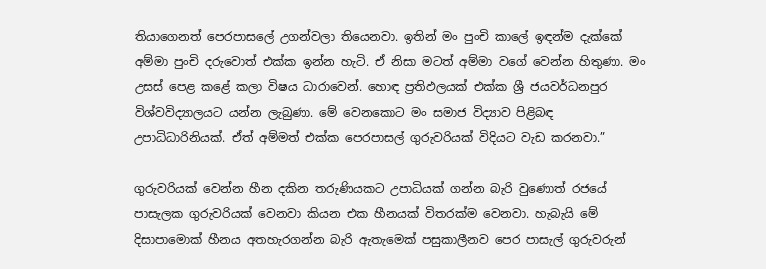තියාගෙනත් පෙරපාසලේ උගන්වලා තියෙනවා. ඉතින් මං පුංචි කාලේ ඉඳන්ම දැක්කේ අම්මා පුංචි දරුවොත් එක්ක ඉන්න හැටි. ඒ නිසා මටත් අම්මා වගේ වෙන්න හිතුණා. මං උසස් පෙළ කළේ කලා විෂය ධාරාවෙන්. හොඳ ප්‍රතිඵලයක් එක්ක ශ්‍රී ජයවර්ධනපුර විශ්වවිද්‍යාලයට යන්න ලැබුණා. මේ වෙනකොට මං සමාජ විද්‍යාව පිළිබඳ උපාධිධාරිනියක්. ඒත් අම්මත් එක්ක පෙරපාසල් ගුරුවරියක් විදියට වැඩ කරනවා.”

ගුරුවරියක් වෙන්න හීන දකින තරුණියකට උපාධියක් ගන්න බැරි වුණොත් රජයේ පාසැලක ගුරුවරියක් වෙනවා කියන එක හීනයක් විතරක්ම වෙනවා. හැබැයි මේ දිසාපාමොක් හීනය අතහැරගන්න බැරි ඇතැමෙක් පසුකාලීනව පෙර පාසැල් ගුරුවරුන්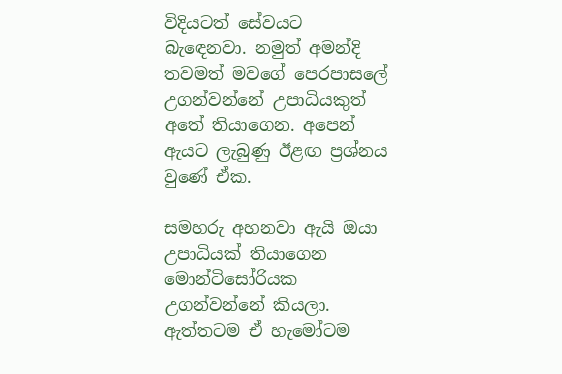විදියටත් සේවයට බැඳෙනවා. නමුත් අමන්දි තවමත් මවගේ පෙරපාසලේ උගන්වන්නේ උපාධියකුත් අතේ තියාගෙන. අපෙන් ඇයට ලැබුණු ඊළඟ ප්‍රශ්නය වුණේ ඒක.

සමහරු අහනවා ඇයි ඔයා උපාධියක් තියාගෙන මොන්ටිසෝරියක උගන්වන්නේ කියලා. ඇත්තටම ඒ හැමෝටම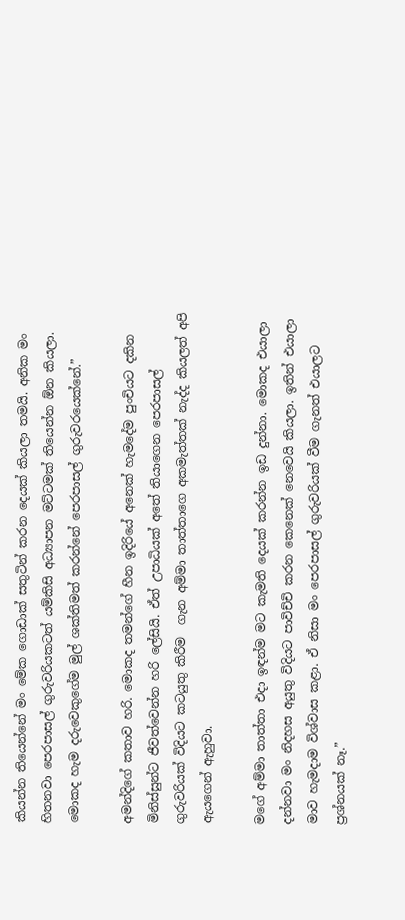කියන්න තියෙන්නේ මං මේක ගොඩාක් සතුටින් කරන දෙයක් කියලා තමයි. අනික මං හිතනවා පෙරපාසල් ගුරුවරියකටත් යම්කිසි අධ්‍යාපන මට්ටමක් තියෙන්න ඕන කියලා. මොකද හැම දරුවෙකුගේම මුල් ශක්තිමත් කරන්නේ පෙරපාසල් ගුරුවරයෙක්නේ.”

අමන්දිගේ කතාව හරි. මොකද තමන්ගේ හීන ඉදිරියේ අනෙක් හැමදේම පුංචියට දකින මිනිස්සුන්ට ජීවත්වෙන්න හරි ලේසියි. ඒත් උපාධියක් අතේ තියාගෙන පෙරපාසල් ගුරුවරියක් විදියට කටයුතු කිරීම  ගැන අම්මා තාත්තාගෙ අකමැත්තක් නැද්ද කියලත් අපි ඇයගෙන් ඇහුවා.

මගේ අම්මා තාත්තා එදා ඉඳන්ම මට කැමති දෙයක් කරන්න ඉඩ දුන්නා. මොකද එයාලා දන්නවා මං නිදහස අයුතු විදියට පාවිච්චි කරන කෙනෙක් නෙවෙයි කියලා. ඉතින් එයාලා මාව හැමදාම විශ්වාස කළා. ඒ නිසා මං පෙරපාසල් ගුරුවරියක් වීම ගැනත් එයාලට ප්‍රශ්නයක් නෑ.”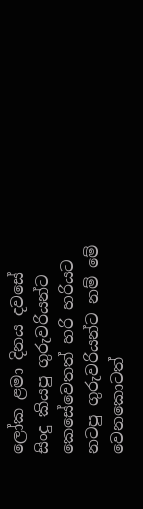ලෝක ළමා දිනය දවසේ සිංදු කියපු ගුරුවරියන්ට කෙසේවෙතත් හරි හරියට නටපු ගුරුවරියන්ට නම් මේ වෙනකොටත්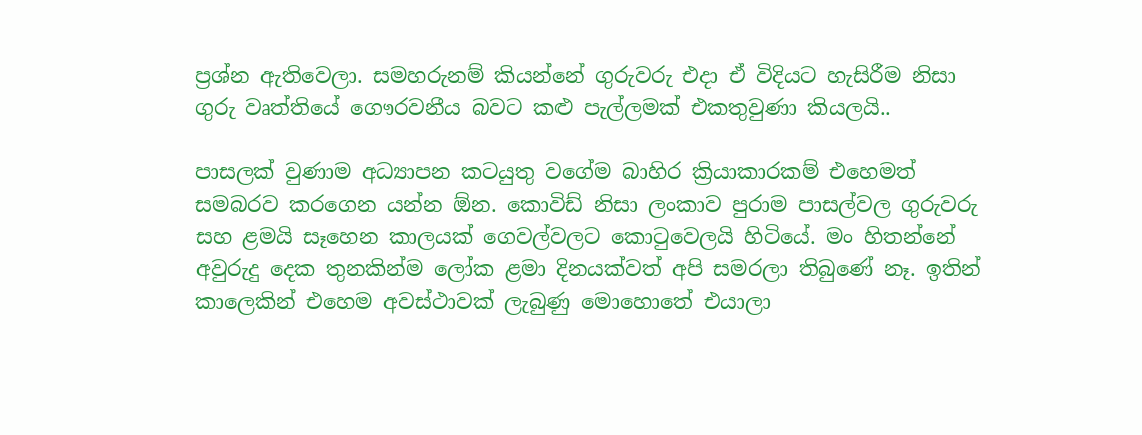ප්‍රශ්න ඇතිවෙලා. සමහරුනම් කියන්නේ ගුරුවරු එදා ඒ විදියට හැසිරීම නිසා ගුරු වෘත්තියේ ගෞරවනීය බවට කළු පැල්ලමක් එකතුවුණා කියලයි..

පාසලක් වුණාම අධ්‍යාපන කටයුතු වගේම බාහිර ක්‍රියාකාරකම් එහෙමත් සමබරව කරගෙන ‍යන්න ඕන. කොවිඩ් නිසා ලංකාව පුරාම පාසල්වල ගුරුවරු සහ ළමයි සෑහෙන කාලයක් ගෙවල්වලට කොටුවෙලයි හිටියේ. මං හිතන්නේ අවුරුදු දෙක තුනකින්ම ලෝක ළමා දිනයක්වත් අපි සමරලා තිබුණේ නෑ. ඉතින් කාලෙකින් එහෙම අවස්ථාවක් ලැබුණු මොහොතේ එයාලා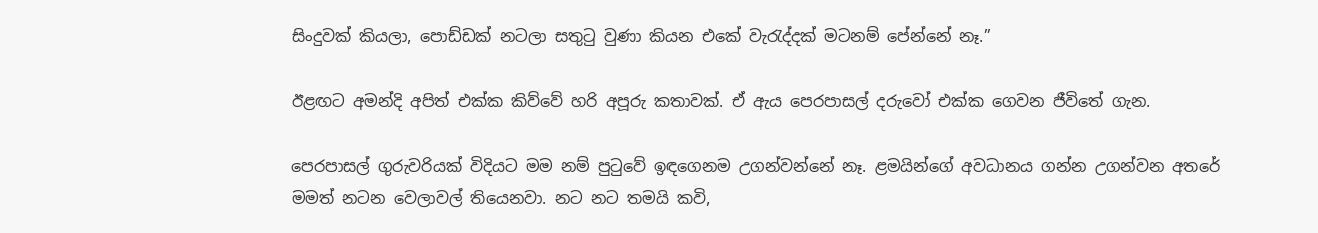සිංදුවක් කියලා, පොඩ්ඩක් නටලා සතුටු වුණා කියන එකේ වැරැද්දක් මටනම් පේන්නේ නෑ.”

ඊළඟට අමන්දි අපිත් එක්ක කිව්වේ හරි අපූරු කතාවක්. ඒ ඇය පෙරපාසල් දරුවෝ එක්ක ගෙවන ජීවිතේ ගැන.

පෙරපාසල් ගුරුවරියක් විදියට මම නම් පුටුවේ ඉඳගෙනම උගන්වන්නේ නෑ. ළමයින්ගේ අවධානය ගන්න උගන්වන අතරේ මමත් නටන වෙලාවල් තියෙනවා. නට නට තමයි කවි,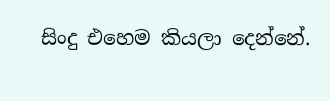සිංදු එහෙම කියලා දෙන්නේ.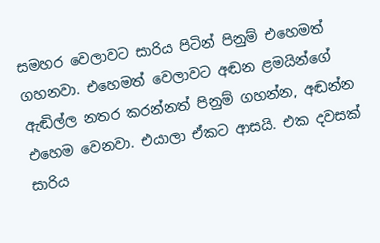සමහර වෙලාවට සාරිය පිටින් පිනුම් එහෙමත් ගහනවා. එහෙමත් වෙලාවට අඬන ළමයින්ගේ ඇඬිල්ල නතර කරන්නත් පිනුම් ගහන්න, අඬන්න එහෙම වෙනවා. එයාලා ඒකට ආසයි. එක දවසක් සාරිය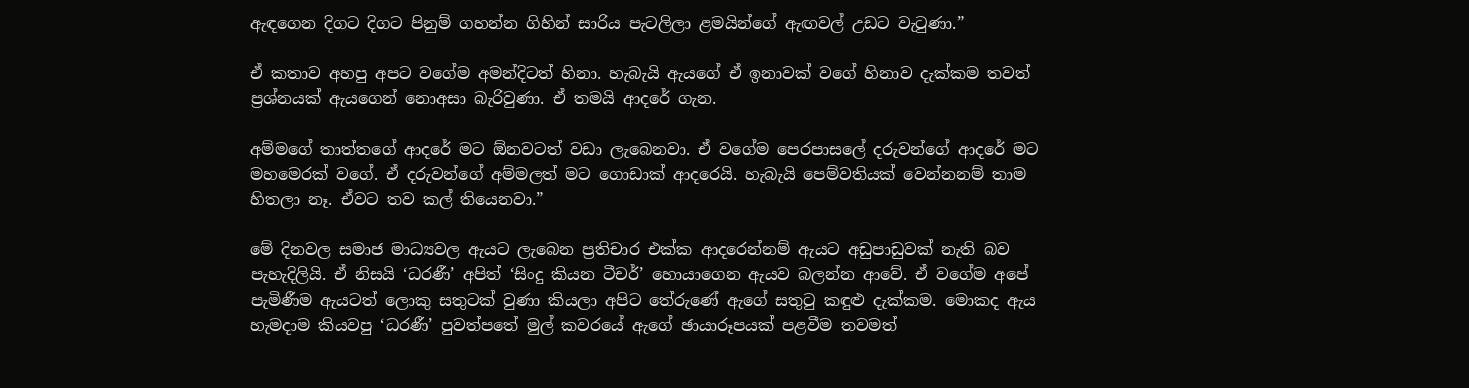ඇඳගෙන දිගට දිගට පිනුම් ගහන්න ගිහින් සාරිය පැටලිලා ළමයින්ගේ ඇඟවල් උඩට වැටුණා.”

ඒ කතාව අහපු අපට වගේම අමන්දිටත් හිනා. හැබැයි ඇයගේ ඒ ඉනාවක් වගේ හිනාව දැක්කම තවත්  ප්‍රශ්නයක් ඇයගෙන් නොඅසා බැරිවුණා. ඒ තමයි ආදරේ ගැන.

අම්මගේ තාත්තගේ ආදරේ මට ඕනවටත් වඩා ලැබෙනවා. ඒ වගේම පෙරපාසලේ දරුවන්ගේ ආදරේ මට මහමෙරක් වගේ. ඒ දරුවන්ගේ අම්මලත් මට ගොඩාක් ආදරෙයි. හැබැයි පෙම්වතියක් වෙන්නනම් තාම හිතලා නෑ. ඒවට තව කල් තියෙනවා.”

මේ දිනවල සමාජ මාධ්‍යවල ඇයට ලැබෙන ප්‍රතිචාර එක්ක ආදරෙන්නම් ඇයට අඩුපාඩුවක් නැති බව පැහැදිලියි. ඒ නිසයි ‘ධරණී’ අපිත් ‘සිංදු කියන ටීචර්’ හොයාගෙන ඇයව බලන්න ආවේ. ඒ වගේම අපේ පැමිණීම ඇයටත් ලොකු සතුටක් වුණා කියලා අපිට තේරුණේ ඇගේ සතුටු කඳුළු දැක්කම. මොකද ඇය හැමදාම කියවපු ‘ධරණී’ පුවත්පතේ මුල් කවරයේ ඇගේ ඡායාරූපයක් පළවීම තවමත්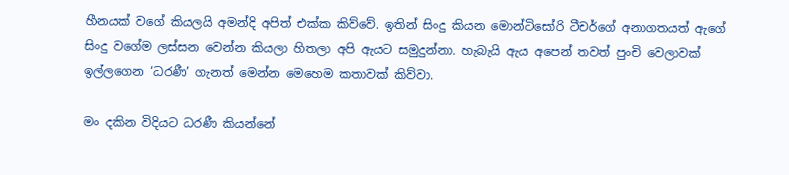හීනයක් වගේ කියලයි අමන්දි අපිත් එක්ක කිව්වේ. ඉතින් සිංදු කියන මොන්ටිසෝරි ටීචර්ගේ අනාගතයත් ඇගේ සිංදු වගේම ලස්සන වෙන්න කියලා හිතලා අපි ඇයට සමුදුන්නා. හැබැයි ඇය අපෙන් තවත් පුංචි වෙලාවක් ඉල්ලගෙන ‘ධරණී’ ගැනත් මෙන්න මෙහෙම කතාවක් කිව්වා.

මං දකින විදියට ධරණී කියන්නේ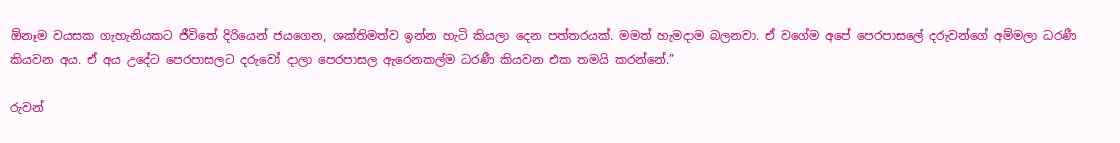ඕනෑම වයසක ගැහැනියකට ජීවිතේ දිරියෙන් ජයගෙන, ශක්තිමත්ව ඉන්න හැටි කියලා දෙන පත්තරයක්. මමත් හැමදාම බලනවා. ඒ වගේම අපේ පෙරපාසලේ දරුවන්ගේ අම්මලා ධරණී කියවන අය. ඒ අය උදේට පෙරපාසලට දරුවෝ දාලා පෙරපාසල ඇරෙනකල්ම ධරණී කියවන එක තමයි කරන්නේ.”

රුවන්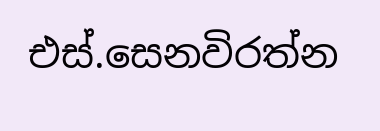එස්.සෙනවිරත්න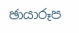ඡායාරූප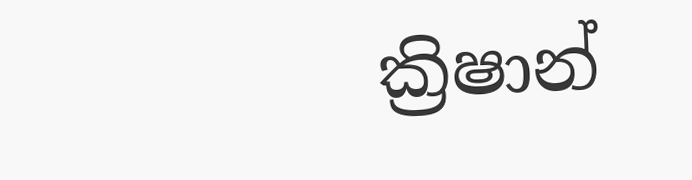ක්‍රිෂාන්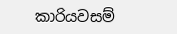කාරියවසම්